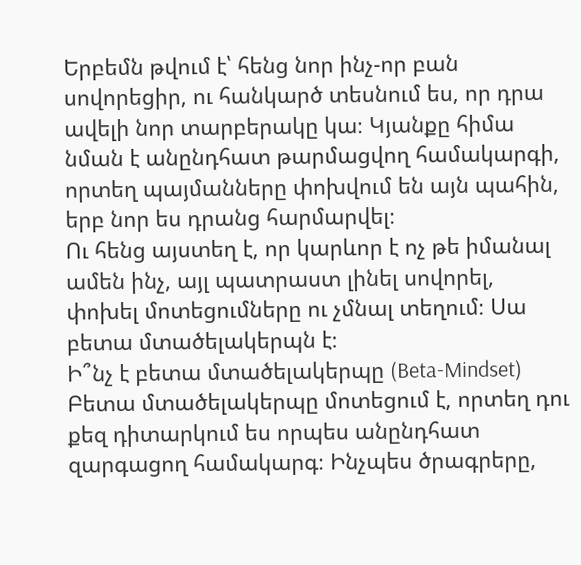Երբեմն թվում է՝ հենց նոր ինչ-որ բան սովորեցիր, ու հանկարծ տեսնում ես, որ դրա ավելի նոր տարբերակը կա։ Կյանքը հիմա նման է անընդհատ թարմացվող համակարգի, որտեղ պայմանները փոխվում են այն պահին, երբ նոր ես դրանց հարմարվել։
Ու հենց այստեղ է, որ կարևոր է ոչ թե իմանալ ամեն ինչ, այլ պատրաստ լինել սովորել, փոխել մոտեցումները ու չմնալ տեղում։ Սա բետա մտածելակերպն է։
Ի՞նչ է բետա մտածելակերպը (Beta-Mindset)
Բետա մտածելակերպը մոտեցում է, որտեղ դու քեզ դիտարկում ես որպես անընդհատ զարգացող համակարգ։ Ինչպես ծրագրերը,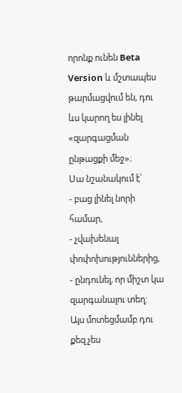որոնք ունեն Beta Version և մշտապես թարմացվում են, դու ևս կարող ես լինել «զարգացման ընթացքի մեջ»։
Սա նշանակում է՝
- բաց լինել նորի համար,
- չվախենալ փոփոխություններից,
- ընդունել, որ միշտ կա զարգանալու տեղ:
Այս մոտեցմամբ դու քեզ չես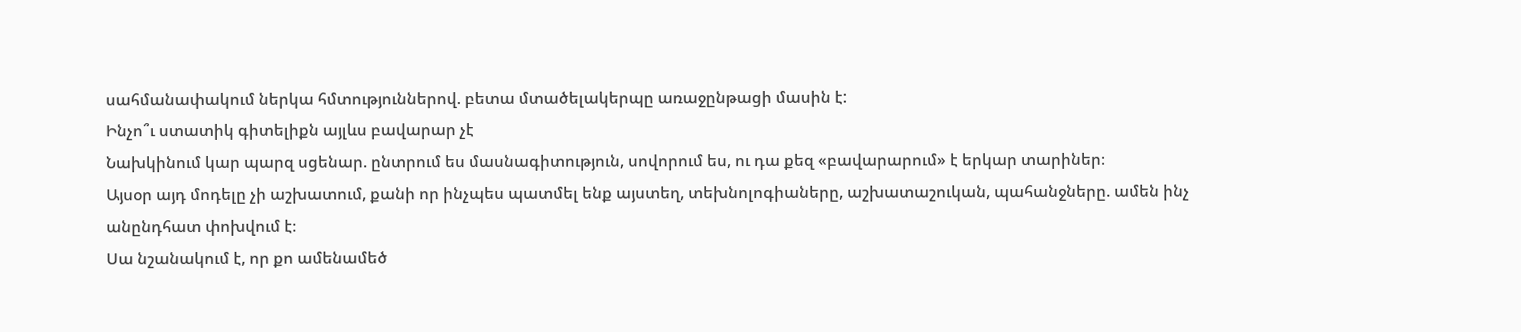սահմանափակում ներկա հմտություններով. բետա մտածելակերպը առաջընթացի մասին է:
Ինչո՞ւ ստատիկ գիտելիքն այլևս բավարար չէ
Նախկինում կար պարզ սցենար. ընտրում ես մասնագիտություն, սովորում ես, ու դա քեզ «բավարարում» է երկար տարիներ։
Այսօր այդ մոդելը չի աշխատում, քանի որ ինչպես պատմել ենք այստեղ, տեխնոլոգիաները, աշխատաշուկան, պահանջները. ամեն ինչ անընդհատ փոխվում է։
Սա նշանակում է, որ քո ամենամեծ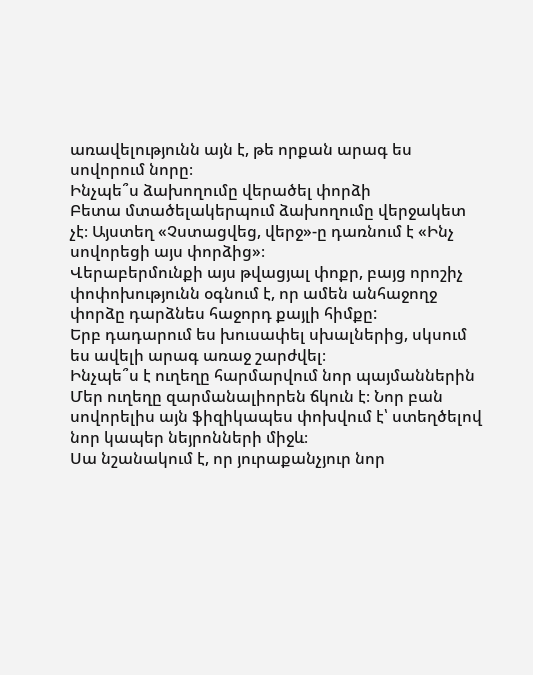առավելությունն այն է, թե որքան արագ ես սովորում նորը։
Ինչպե՞ս ձախողումը վերածել փորձի
Բետա մտածելակերպում ձախողումը վերջակետ չէ։ Այստեղ «Չստացվեց, վերջ»-ը դառնում է «Ինչ սովորեցի այս փորձից»։
Վերաբերմունքի այս թվացյալ փոքր, բայց որոշիչ փոփոխությունն օգնում է, որ ամեն անհաջողջ փորձը դարձնես հաջորդ քայլի հիմքը:
Երբ դադարում ես խուսափել սխալներից, սկսում ես ավելի արագ առաջ շարժվել։
Ինչպե՞ս է ուղեղը հարմարվում նոր պայմաններին
Մեր ուղեղը զարմանալիորեն ճկուն է։ Նոր բան սովորելիս այն ֆիզիկապես փոխվում է՝ ստեղծելով նոր կապեր նեյրոնների միջև։
Սա նշանակում է, որ յուրաքանչյուր նոր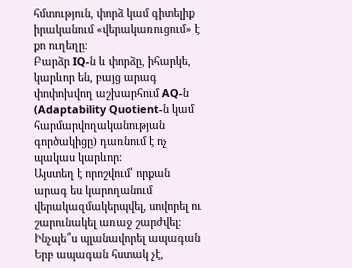հմտություն, փորձ կամ գիտելիք
իրականում «վերակառուցում» է քո ուղեղը։
Բարձր IQ-ն և փորձը, իհարկե, կարևոր են, բայց արագ փոփոխվող աշխարհում AQ-ն (Adaptability Quotient-ն կամ հարմարվողականության գործակիցը) դառնում է ոչ պակաս կարևոր։
Այստեղ է որոշվում՝ որքան արագ ես կարողանում վերակազմակերպվել, սովորել ու շարունակել առաջ շարժվել։
Ինչպե՞ս պլանավորել ապագան
Երբ ապագան հստակ չէ,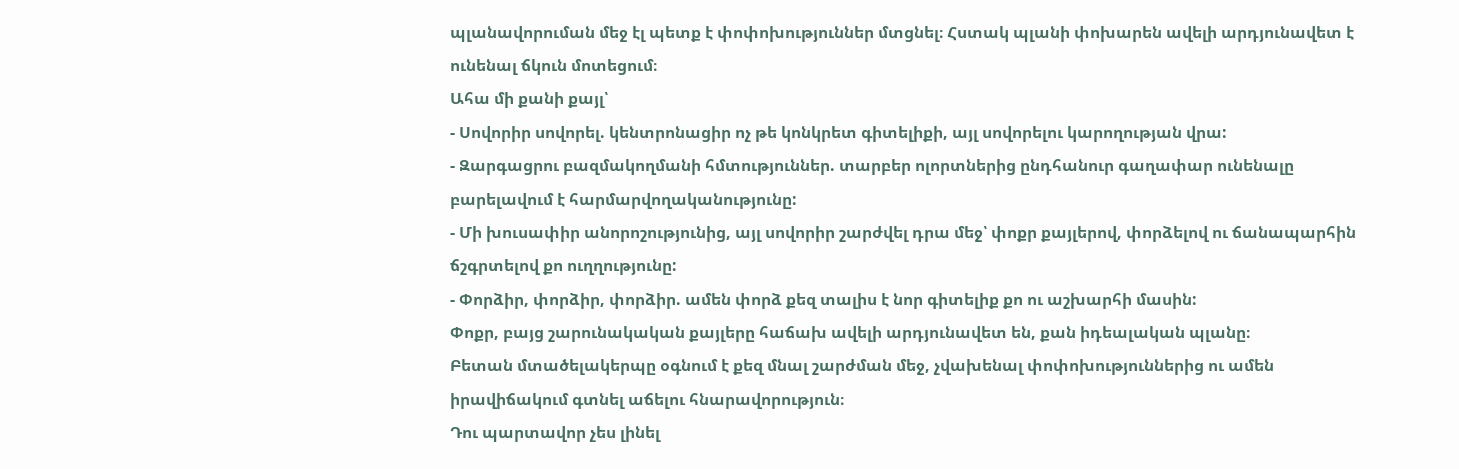պլանավորուման մեջ էլ պետք է փոփոխություններ մտցնել։ Հստակ պլանի փոխարեն ավելի արդյունավետ է ունենալ ճկուն մոտեցում։
Ահա մի քանի քայլ՝
- Սովորիր սովորել. կենտրոնացիր ոչ թե կոնկրետ գիտելիքի, այլ սովորելու կարողության վրա:
- Զարգացրու բազմակողմանի հմտություններ. տարբեր ոլորտներից ընդհանուր գաղափար ունենալը բարելավում է հարմարվողականությունը:
- Մի խուսափիր անորոշությունից, այլ սովորիր շարժվել դրա մեջ՝ փոքր քայլերով, փորձելով ու ճանապարհին ճշգրտելով քո ուղղությունը:
- Փորձիր, փորձիր, փորձիր. ամեն փորձ քեզ տալիս է նոր գիտելիք քո ու աշխարհի մասին:
Փոքր, բայց շարունակական քայլերը հաճախ ավելի արդյունավետ են, քան իդեալական պլանը։
Բետան մտածելակերպը օգնում է քեզ մնալ շարժման մեջ, չվախենալ փոփոխություններից ու ամեն իրավիճակում գտնել աճելու հնարավորություն։
Դու պարտավոր չես լինել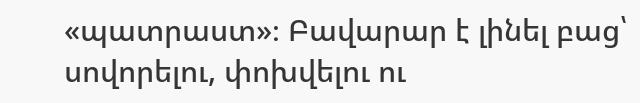«պատրաստ»։ Բավարար է լինել բաց՝ սովորելու, փոխվելու ու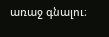առաջ գնալու։